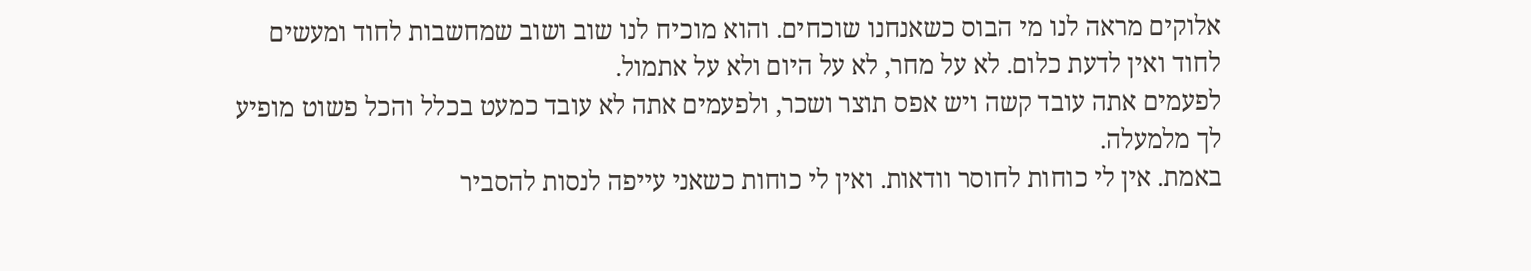אלוקים מראה לנו מי הבוס כשאנחנו שוכחים. והוא מוכיח לנו שוב ושוב שמחשבות לחוד ומעשים לחוד ואין לדעת כלום. לא על מחר, לא על היום ולא על אתמול.
לפעמים אתה עובד קשה ויש אפס תוצר ושכר, ולפעמים אתה לא עובד כמעט בכלל והכל פשוט מופיע לך מלמעלה.
באמת. אין לי כוחות לחוסר וודאות. ואין לי כוחות כשאני עייפה לנסות להסביר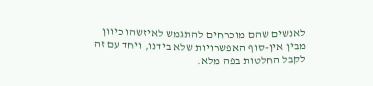לאנשים שהם מוכרחים להתגמש לאיזשהו כיוון מבין אין-סוף האפשרויות שלא בידנו, ויחד עם זה לקבל החלטות בפה מלא.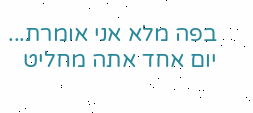בפה מלא אני אומרת... יום אחד אתה מחליט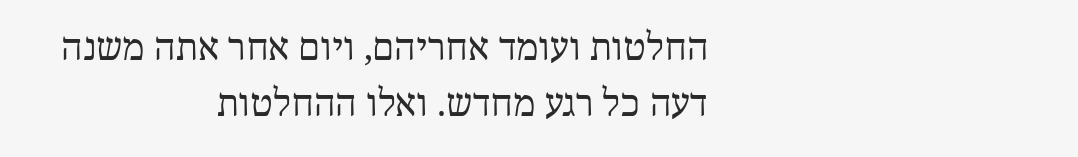החלטות ועומד אחריהם, ויום אחר אתה משנה דעה כל רגע מחדש. ואלו ההחלטות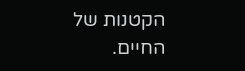הקטנות של החיים.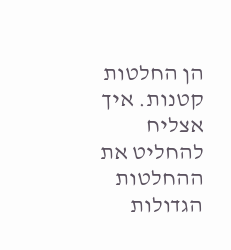הן החלטות קטנות. איך אצליח להחליט את ההחלטות הגדולות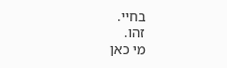בחיי.
זהו.
מי כאן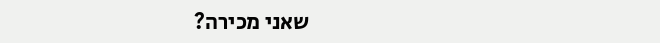שאני מכירה?